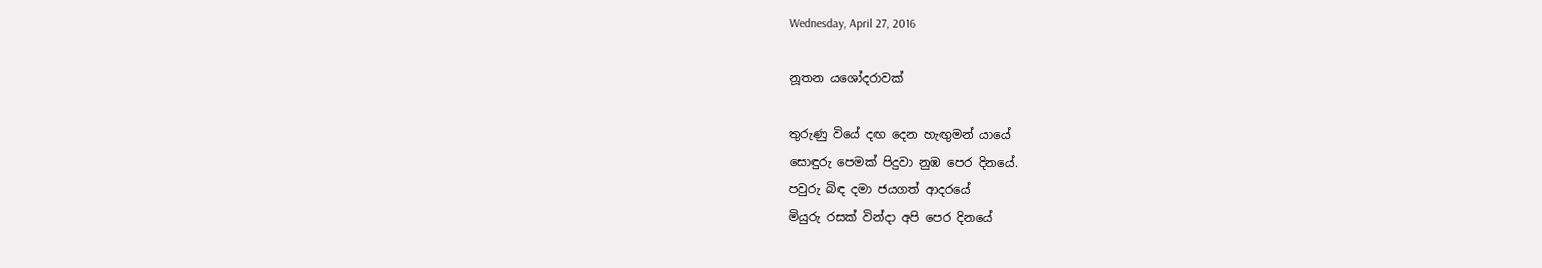Wednesday, April 27, 2016

නූතන යශෝදරාවක්

තුරුණු වියේ දඟ දෙන හැඟුමන් යායේ
සොඳුරු පෙමක් පිදුවා නුඹ පෙර දිනයේ.
පවුරු බිඳ දමා ජයගත් ආදරයේ
මියුරු රසක් වින්දා අපි පෙර දිනයේ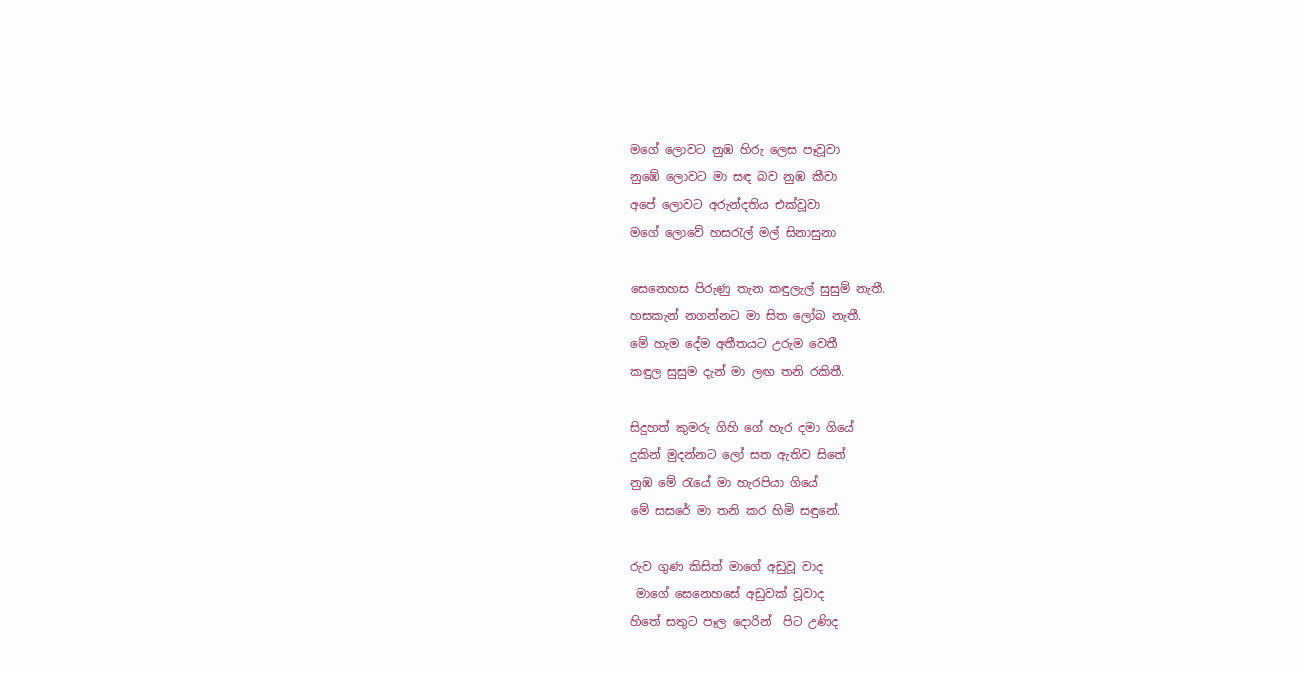මගේ ලොවට නුඹ හිරු ලෙස පෑවූවා
නුඹේ ලොවට මා සඳ බව නුඹ කීවා
අපේ ලොවට අරුන්දතිය එක්වූවා
මගේ ලොවේ හසරැල් මල් සිනාසුනා

සෙනෙහස පිරුණු තැන කඳුලැල් සුසුම් නැතී.
හසකැන් නගන්නට මා සිත ලෝබ නැතී.
මේ හැම දේම අතීතයට උරුම වෙතී
කඳුල සුසුම දැන් මා ලඟ තනි රකිතී.

සිදුහත් කුමරු ගිහි ගේ හැර දමා ගියේ
දුකින් මුදන්නට ලෝ සත ඇතිව සිතේ
නුඹ මේ රැයේ මා හැරපියා ගියේ
මේ සසරේ මා තනි කර හිමි සඳුනේ.

රුව ගුණ කිසිත් මාගේ අඩුවූ වාද
 මාගේ සෙනෙහසේ අඩුවක් වූවාද
හිතේ සතුට පෑල දොරින්  පිට උණිද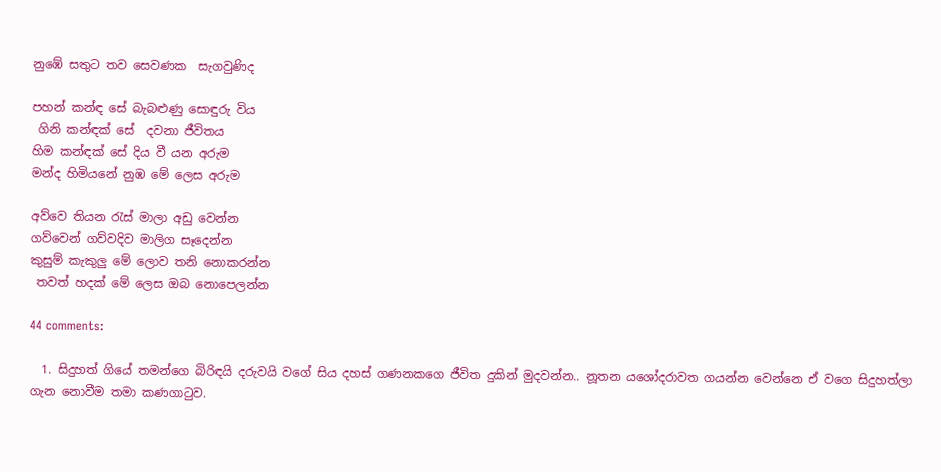නුඹේ සතුට තව සෙවණක  සැගවුණිද

පහන් කන්ඳ සේ බැබළුණු සොඳුරු විය
 ගිනි කන්ඳක් සේ  දවනා ජීවිතය
හිම කන්ඳක් සේ දිය වී යන අරුම
මන්ද හිමියනේ නුඹ මේ ලෙස අරුම

අව්වෙ තියන රැස් මාලා අඩු වෙන්න
ගව්වෙන් ගව්වදිව මාලිග සෑදෙන්න
කුසුම් කැකුලු මේ ලොව තනි නොකරන්න
 තවත් හදක් මේ ලෙස ඔබ නොපෙලන්න

44 comments:

  1. සිදුහත් ගියේ තමන්ගෙ බිරිඳයි දරුවයි වගේ සිය දහස් ගණනකගෙ ජීවිත දුකින් මුදවන්න.. නූතන යශෝදරාවත ගයන්න වෙන්නෙ ඒ වගෙ සිදුහත්ලා ගැන නොවීම තමා කණගාටුව.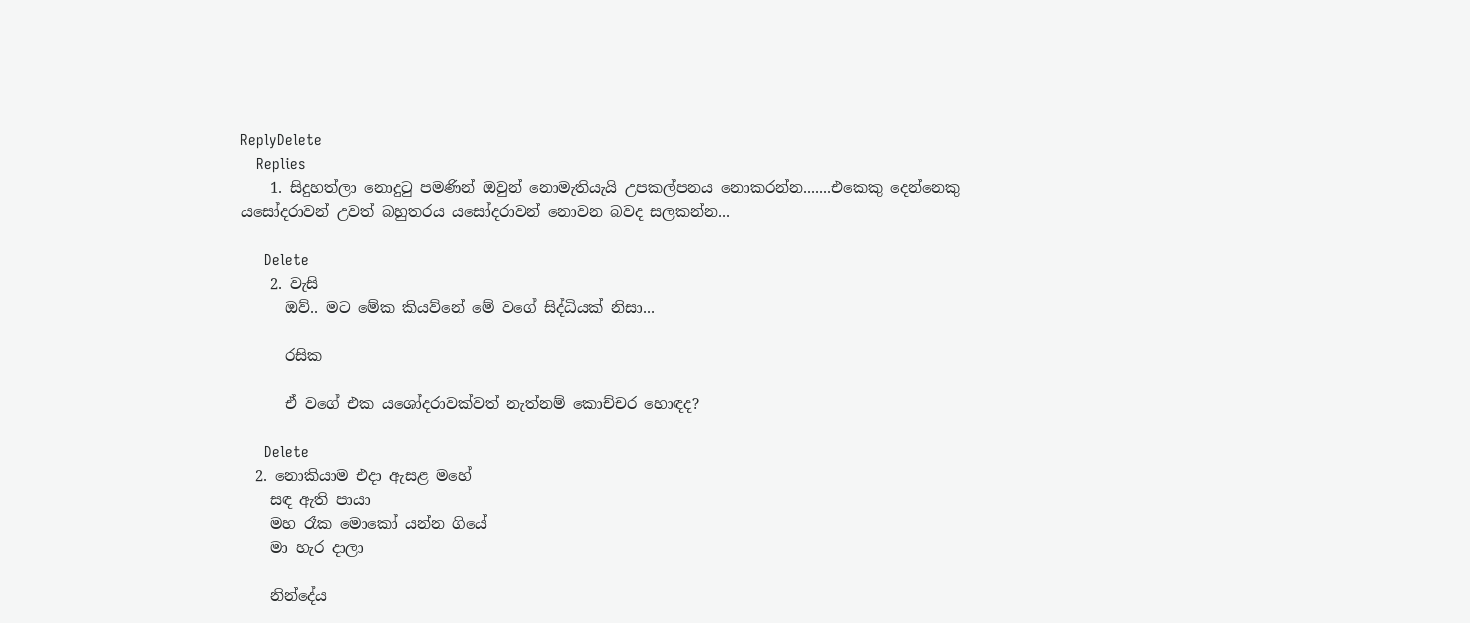ReplyDelete
    Replies
    1. සිදුහත්ලා නොදුටු පමණින් ඔවුන් නොමැතියැයි උපකල්පනය නොකරන්න.......එකෙකු දෙන්නෙකු යසෝදරාවන් උවත් බහුතරය යසෝදරාවන් නොවන බවද සලකන්න...

      Delete
    2. වැසි
      ඔව්.. මට මේක කියව්නේ මේ වගේ සිද්ධියක් නිසා...

      රසික

      ඒ වගේ එක යශෝදරාවක්වත් නැත්නම් කොච්චර හොඳද?

      Delete
  2. නොකියාම එදා ඇසළ මහේ
    සඳ ඇති පායා
    මහ රෑක මොකෝ යන්න ගියේ
    මා හැර දාලා

    නින්දේය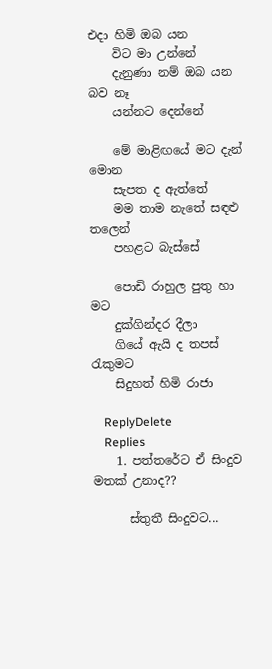එදා හිමි ඔබ යන
    විට මා උන්නේ
    දැනුණා නම් ඔබ යන බව නෑ
    යන්නට දෙන්නේ

    මේ මාළිඟයේ මට දැන් මොන
    සැපත ද ඇත්තේ
    මම තාම නැතේ සඳළු තලෙන්
    පහළට බැස්සේ

    පොඩි රාහුල පුතු හා මට
    දුක්ගින්දර දීලා
    ගියේ ඇයි ද තපස් රැකුමට
    සිදුහත් හිමි රාජා

    ReplyDelete
    Replies
    1. පත්තරේට ඒ සිංදුව මතක් උනාද??

      ස්තුතී සිංදුවට...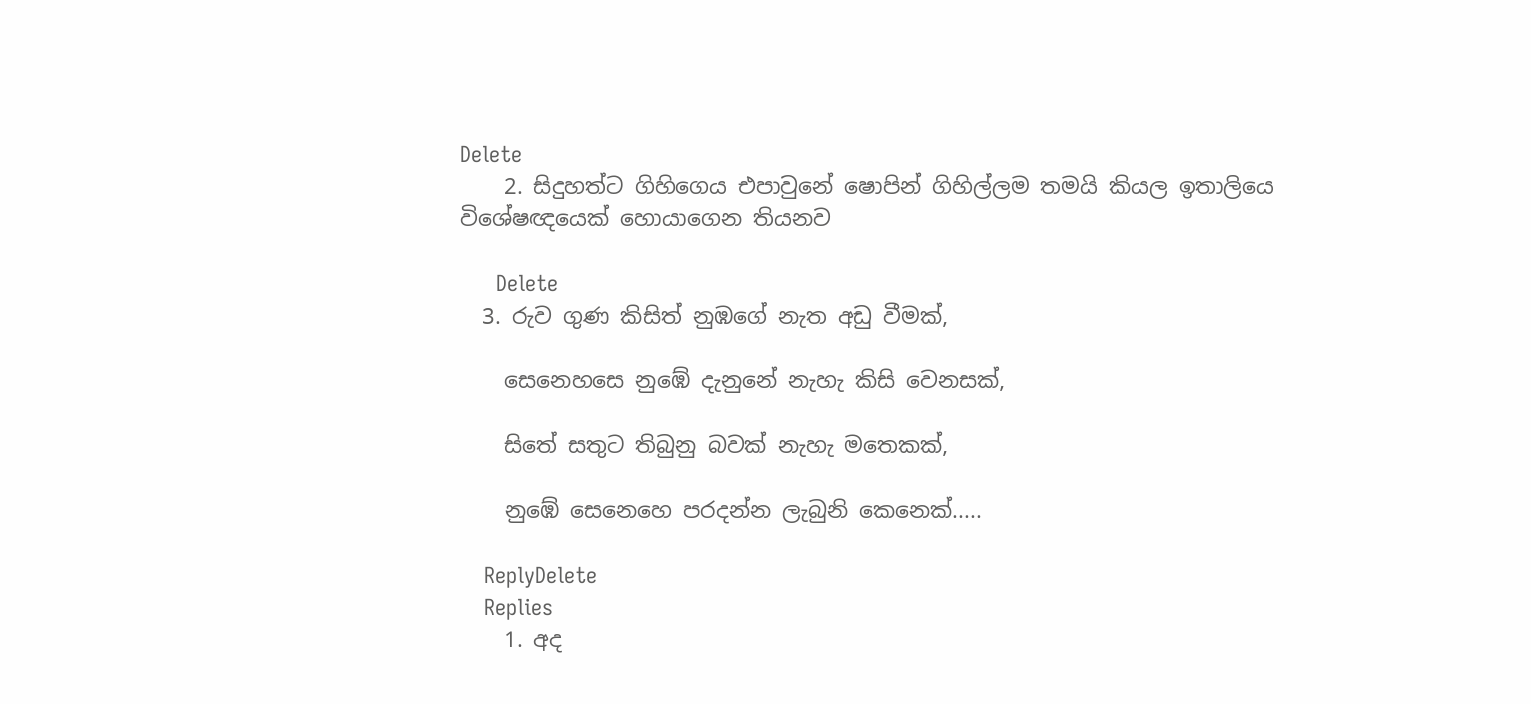Delete
    2. සිදුහත්ට ගිහිගෙය එපාවුනේ ෂොපින් ගිහිල්ලම තමයි කියල ඉතාලියෙ විශේෂඥයෙක් හොයාගෙන තියනව

      Delete
  3. රුව ගුණ කිසිත් නුඹගේ නැත අඩු වීමක්,

    සෙනෙහසෙ නුඹේ දැනුනේ නැහැ කිසි වෙනසක්,

    සිතේ සතුට තිබුනු බවක් නැහැ මතෙකක්,

    නුඹේ සෙනෙහෙ පරදන්න ලැබුනි කෙනෙක්.....

    ReplyDelete
    Replies
    1. අද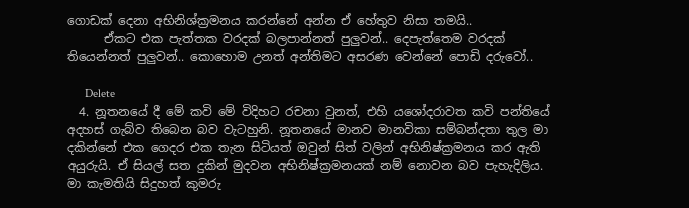ගොඩක් දෙනා අභිනිශ්ක්‍රමනය කරන්නේ අන්න ඒ හේතුව නිසා තමයි..
      ඒකට එක පැත්තක වරදක් බලපාන්නත් පුලුවන්.. දෙපැත්තෙම වරදක් තියෙන්නත් පුලුවන්.. කොහොම උනත් අන්තිමට අසරණ වෙන්නේ පොඩි දරුවෝ..

      Delete
  4. නූතනයේ දී මේ කවි මේ විදිහට රචනා වුනත්, එහි යශෝදරාවත කවි පන්තියේ අදහස් ගැබ්ව තිබෙන බව වැටහුනි. නූතනයේ මානව මානවිකා සම්බන්දතා තුල මා දකින්නේ එක ගෙදර එක තැන සිටියත් ඔවුන් සිත් වලින් අභිනිෂ්ක්‍රමනය කර ඇති අයුරුයි. ඒ සියල් සත දුකින් මුදවන අභිනිෂ්ක්‍රමනයක් නම් නොවන බව පැහැදිලිය. මා කැමතියි සිදුහත් කුමරු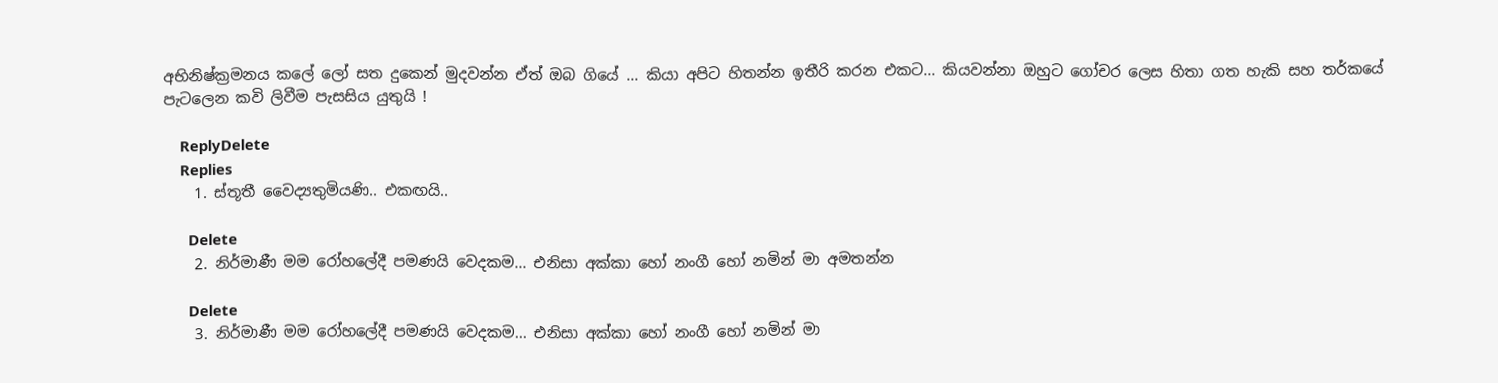අභිනිෂ්ක්‍රමනය කලේ ලෝ සත දුකෙන් මුදවන්න ඒත් ඔබ ගියේ ... කියා අපිට හිතන්න ඉතීරි කරන එකට... කියවන්නා ඔහුට ගෝචර ලෙස හිතා ගත හැකි සහ තර්කයේ පැටලෙන කවි ලිවීම පැසසිය යුතුයි !

    ReplyDelete
    Replies
    1. ස්තූතී වෛද්‍යතුමියණි.. එකඟයි..

      Delete
    2. නිර්මාණී මම රෝහලේදී පමණයි වෙදකම... එනිසා අක්කා හෝ නංගී හෝ නමින් මා අමතන්න

      Delete
    3. නිර්මාණී මම රෝහලේදී පමණයි වෙදකම... එනිසා අක්කා හෝ නංගී හෝ නමින් මා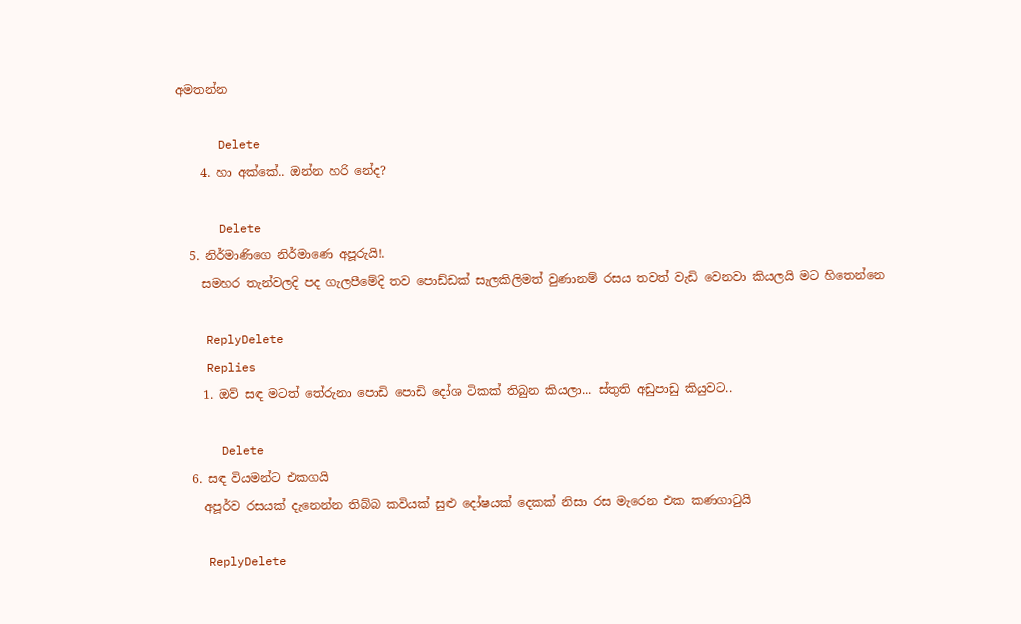අමතන්න

      Delete
    4. හා අක්කේ.. ඔන්න හරි නේද?

      Delete
  5. නිර්මාණිගෙ නිර්මාණෙ අපූරුයි!.
    සමහර තැන්වලදි පද ගැලපීමේදි තව පොඩ්ඩක් සැලකිලිමත් වුණානම් රසය තවත් වැඩි වෙනවා කියලයි මට හිතෙන්නෙ

    ReplyDelete
    Replies
    1. ඔව් සඳ මටත් තේරුනා පොඩි පොඩි දෝශ ටිකක් තිබුන කියලා... ස්තුති අඩුපාඩු කියුවට..

      Delete
  6. සඳ වියමන්ට එකගයි
    අපූර්ව රසයක් දැනෙන්න තිබ්බ කවියක් සුළු දෝෂයක් දෙකක් නිසා රස මැරෙන එක කණගාටුයි

    ReplyDelete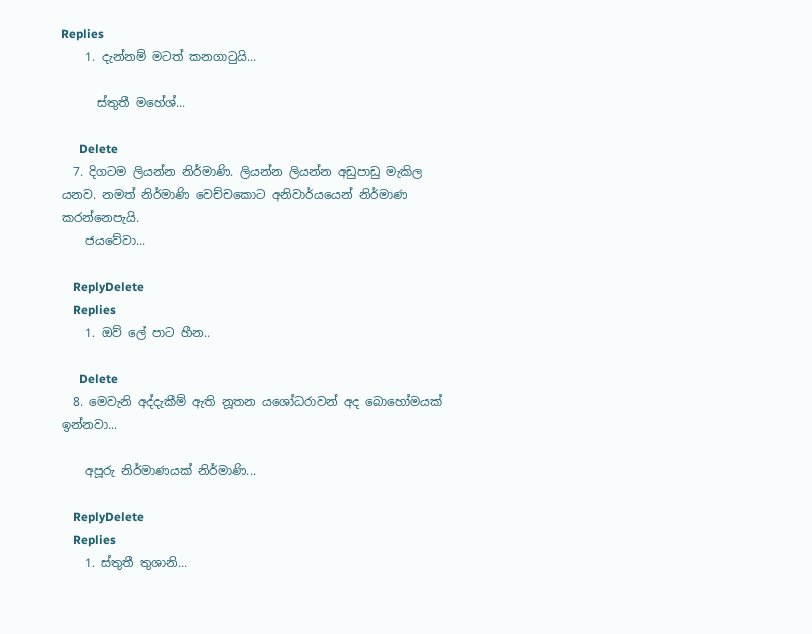Replies
    1. දැන්නම් මටත් කනගාටුයි...

      ස්තුතී මහේශ්...

      Delete
  7. දිගටම ලියන්න නිර්මාණි. ලියන්න ලියන්න අඩුපාඩු මැකිල යනව. නමත් නිර්මාණි වෙච්චකොට අනිවාර්යයෙන් නිර්මාණ කරන්නෙපැයි.
    ජයවේවා...

    ReplyDelete
    Replies
    1. ඔව් ලේ පාට හීන..

      Delete
  8. මෙවැනි අද්දැකීම් ඇති නූතන යශෝධරාවන් අද බොහෝමයක් ඉන්නවා...

    අපූරු නිර්මාණයක් නිර්මාණි...

    ReplyDelete
    Replies
    1. ස්තුතී තුශානි...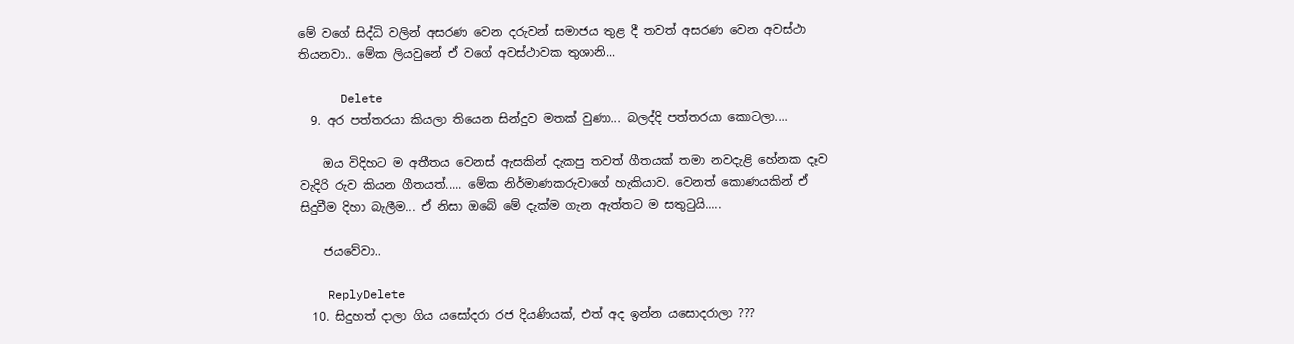මේ වගේ සිද්ධි වලින් අසරණ වෙන දරුවන් සමාජය තුළ දී තවත් අසරණ වෙන අවස්ථා තියනවා.. මේක ලියවුනේ ඒ වගේ අවස්ථාවක තුශානි...

      Delete
  9. අර පත්තරයා කියලා තියෙන සින්දුව මතක් වුණා... බලද්දි පත්තරයා කොටලා....

    ඔය විදිහට ම අතීතය වෙනස් ඇසකින් දැකපු තවත් ගීතයක් තමා නවදැළි හේනක දෑව වැදිරි රුව කියන ගීතයත්..... මේක නිර්මාණකරුවාගේ හැකියාව. වෙනත් කොණයකින් ඒ සිදුවීම දිහා බැලීම... ඒ නිසා ඔබේ මේ දැක්ම ගැන ඇත්තට ම සතුටුයි.....

    ජයවේවා..

    ReplyDelete
  10. සිදුහත් දාලා ගිය යසෝදරා රජ දියණියක්, එත් අද ඉන්න යසොදරාලා ???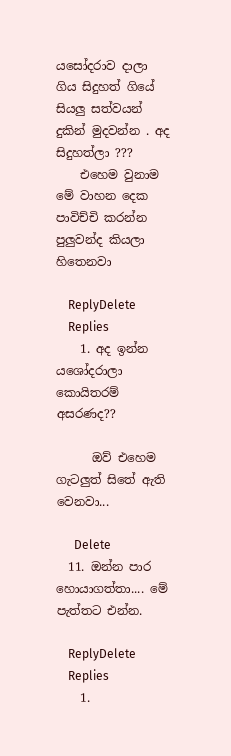යසෝදරාව දාලා ගිය සිදුහත් ගියේ සියලු සත්වයන් දුකින් මුදවන්න . අද සිදුහත්ලා ???
    එහෙම වුනාම මේ වාහන දෙක පාවිච්චි කරන්න පුලුවන්ද කියලා හිතෙනවා

    ReplyDelete
    Replies
    1. අද ඉන්න යශෝදරාලා කොයිතරම් අසරණද??

      ඔව් එහෙම ගැටලුත් සිතේ ඇති වෙනවා...

      Delete
  11. ඔන්න පාර හොයාගත්තා.... මේ පැත්තට එන්න.

    ReplyDelete
    Replies
    1.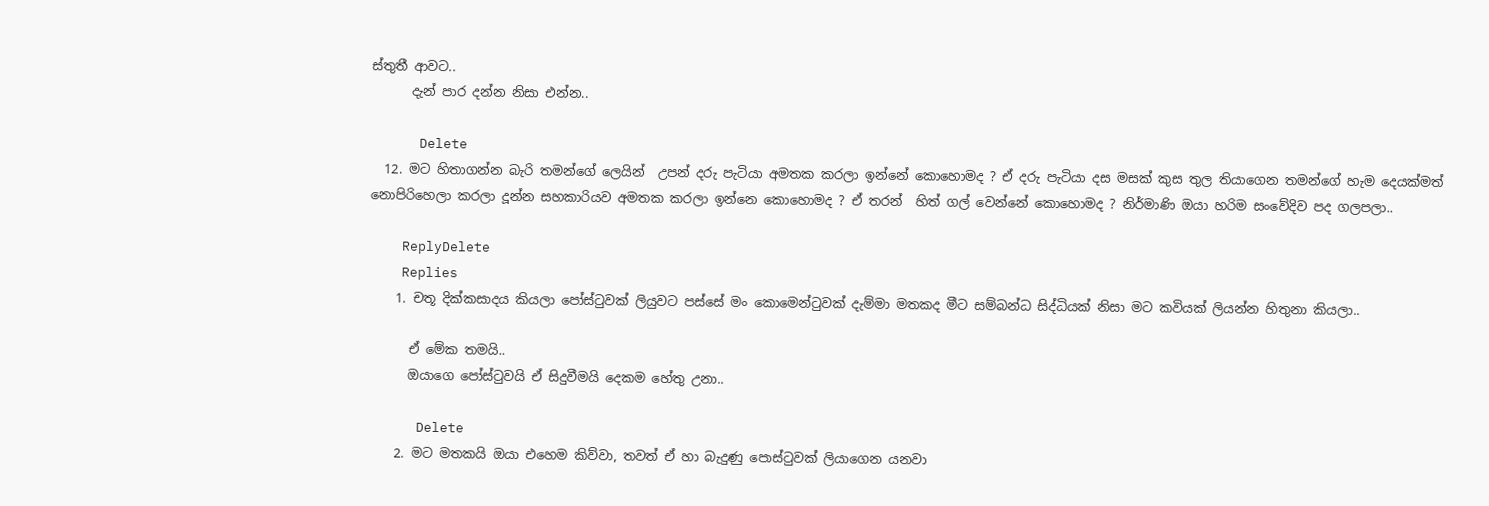ස්තුතී ආවට..
      දැන් පාර දන්න නිසා එන්න..

      Delete
  12. මට හිතාගන්න බැරි තමන්ගේ ලෙයින්  උපන් දරු පැටියා අමතක කරලා ඉන්නේ කොහොමද ? ඒ දරු පැටියා දස මසක් කුස තුල තියාගෙන තමන්ගේ හැම දෙයක්මත් නොපිරිහෙලා කරලා දූන්න සහකාරියව අමතක කරලා ඉන්නෙ කොහොමද ? ඒ තරන්  හිත් ගල් වෙන්නේ කොහොමද ? නිර්මාණි ඔයා හරිම සංවේදිව පද ගලපලා..

    ReplyDelete
    Replies
    1. චතූ දික්කසාදය කියලා පෝස්ටුවක් ලියුවට පස්සේ මං කොමෙන්ටුවක් දැම්මා මතකද මීට සම්බන්ධ සිද්ධියක් නිසා මට කවියක් ලියන්න හිතුනා කියලා..

      ඒ මේක තමයි..
      ඔයාගෙ පෝස්ටුවයි ඒ සිදුවීමයි දෙකම හේතු උනා..

      Delete
    2. මට මතකයි ඔයා එහෙම කිව්වා, තවත් ඒ හා බැදුණු පොස්ටුවක් ලියාගෙන යනවා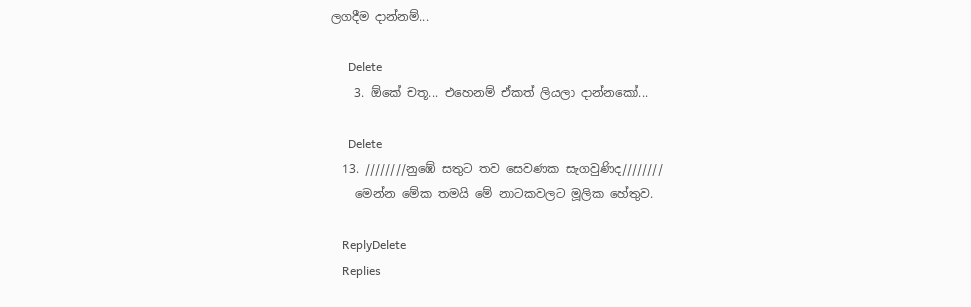ලගදීම දාන්නම්...

      Delete
    3. ඕකේ චතූ... එහෙනම් ඒකත් ලියලා දාන්නකෝ...

      Delete
  13. ////////නුඹේ සතුට තව සෙවණක සැගවුණිද////////
    මෙන්න මේක තමයි මේ නාටකවලට මූලික හේතුව.

    ReplyDelete
    Replies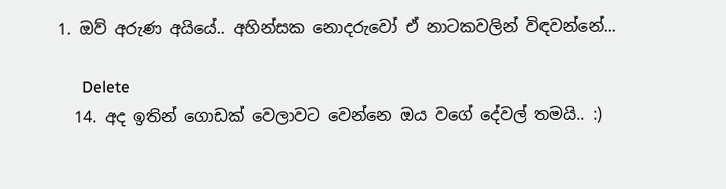1. ඔව් අරුණ අයියේ.. අහින්සක නොදරුවෝ ඒ නාටකවලින් විඳවන්නේ...

      Delete
  14. අද ඉතින් ගොඩක් වෙලාවට වෙන්නෙ ඔය වගේ දේවල් තමයි.. :)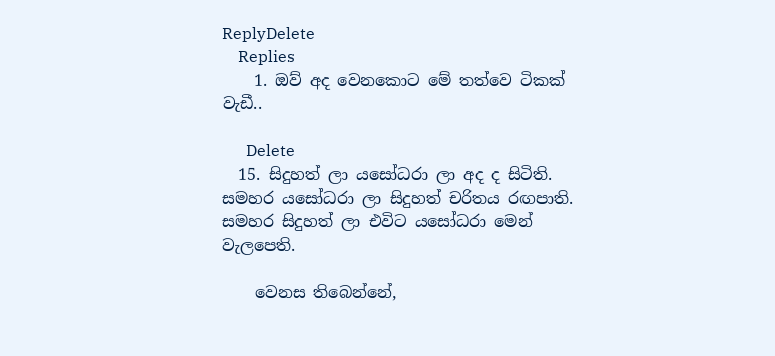ReplyDelete
    Replies
    1. ඔව් අද වෙනකොට මේ තත්වෙ ටිකක් වැඩී..

      Delete
  15. සිදුහත් ලා යසෝධරා ලා අද ද සිටිති. සමහර යසෝධරා ලා සිදුහත් චරිතය රඟපාති. සමහර සිදුහත් ලා එවිට යසෝධරා මෙන් වැලපෙති.

    වෙනස තිබෙන්නේ,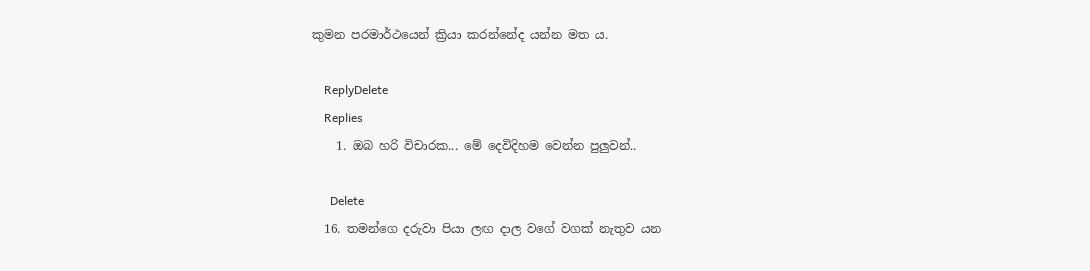කුමන පරමාර්ථයෙන් ක්‍රියා කරන්නේද යන්න මත ය.

    ReplyDelete
    Replies
    1. ඔබ හරි විචාරක... මේ දෙවිදිහම වෙන්න පුලුවන්..

      Delete
  16. තමන්ගෙ දරුවා පියා ලඟ දාල වගේ වගක් නැතුව යන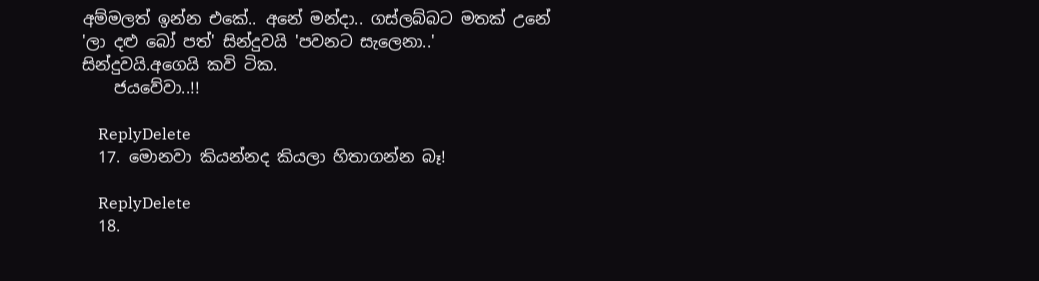අම්මලත් ඉන්න එකේ.. අනේ මන්දා.. ගස්ලබ්බට මතක් උනේ 'ලා දළු බෝ පත්' සින්දුවයි 'පවනට සැලෙනා..' සින්දුවයි.අගෙයි කවි ටික.
    ජයවේවා..!!

    ReplyDelete
  17. මොනවා කියන්නද කියලා හිතාගන්න බෑ!

    ReplyDelete
  18.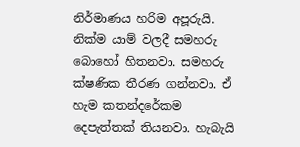නිර්මාණය හරිම අපූරුයි. නික්ම යාම් වලදී සමහරු බොහෝ හිතනවා. සමහරු ක්ෂණික තීරණ ගන්නවා. ඒ හැම කතන්දරේකම දෙපැත්තක් තියනවා. හැබැයි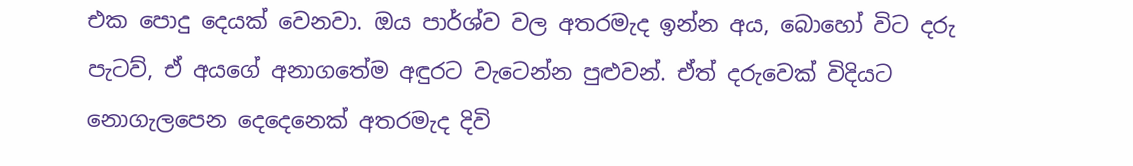එක පොදු දෙයක් වෙනවා. ඔය පාර්ශ්ව වල අතරමැද ඉන්න අය, බොහෝ විට දරු පැටව්, ඒ අයගේ අනාගතේම අඳුරට වැටෙන්න පුළුවන්. ඒත් දරුවෙක් විදියට නොගැලපෙන දෙදෙනෙක් අතරමැද දිවි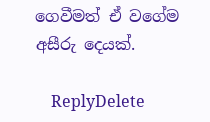ගෙවීමත් ඒ වගේම අසීරු දෙයක්.

    ReplyDelete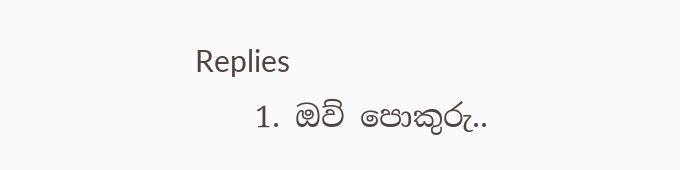Replies
    1. ඔව් පොකුරු..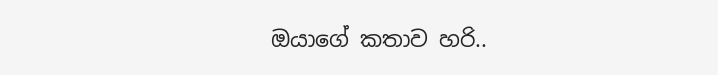ඔයාගේ කතාව හරි..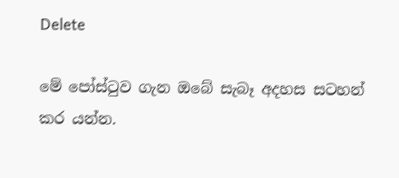Delete

මේ පෝස්ටුව ගැන ඔබේ සැබෑ අදහස සටහන් කර යන්න.